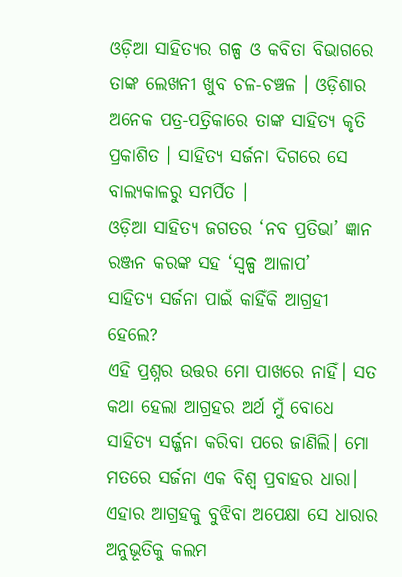ଓଡ଼ିଆ ସାହିତ୍ୟର ଗଳ୍ପ ଓ କବିତା ବିଭାଗରେ ତାଙ୍କ ଲେଖନୀ ଖୁବ ଚଳ-ଚଞ୍ଚଳ । ଓଡ଼ିଶାର ଅନେକ ପତ୍ର-ପତ୍ରିକାରେ ତାଙ୍କ ସାହିତ୍ୟ କୃତି ପ୍ରକାଶିତ । ସାହିତ୍ୟ ସର୍ଜନା ଦିଗରେ ସେ ବାଲ୍ୟକାଳରୁ ସମର୍ପିତ ।
ଓଡ଼ିଆ ସାହିତ୍ୟ ଜଗତର ‘ନବ ପ୍ରତିଭା’ ଜ୍ଞାନ ରଞ୍ଜନ କରଙ୍କ ସହ ‘ସ୍ୱଳ୍ପ ଆଳାପ’
ସାହିତ୍ୟ ସର୍ଜନା ପାଇଁ କାହିଁକି ଆଗ୍ରହୀ ହେଲେ?
ଏହି ପ୍ରଶ୍ନର ଉତ୍ତର ମୋ ପାଖରେ ନାହିଁ। ସତ କଥା ହେଲା ଆଗ୍ରହର ଅର୍ଥ ମୁଁ ବୋଧେ ସାହିତ୍ୟ ସର୍ଜ୍ଜନା କରିବା ପରେ ଜାଣିଲି। ମୋ ମତରେ ସର୍ଜନା ଏକ ବିଶ୍ୱ ପ୍ରବାହର ଧାରା। ଏହାର ଆଗ୍ରହକୁ ବୁଝିବା ଅପେକ୍ଷା ସେ ଧାରାର ଅନୁଭୂତିକୁ କଲମ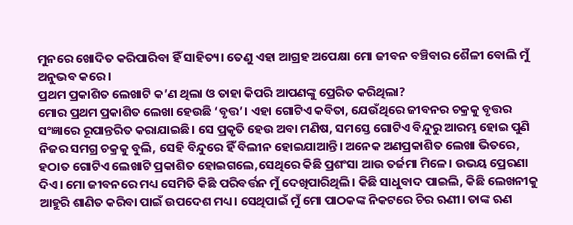ମୁନରେ ଖୋଦିତ କରିପାରିବା ହିଁ ସାହିତ୍ୟ। ତେଣୁ ଏହା ଆଗ୍ରହ ଅପେକ୍ଷା ମୋ ଜୀବନ ବଞ୍ଚିବାର ଶୈଳୀ ବୋଲି ମୁଁ ଅନୁଭବ କରେ।
ପ୍ରଥମ ପ୍ରକାଶିତ ଲେଖାଟି କ’ଣ ଥିଲା ଓ ତାହା କିପରି ଆପଣଙ୍କୁ ପ୍ରେରିତ କରିଥିଲା?
ମୋର ପ୍ରଥମ ପ୍ରକାଶିତ ଲେଖା ହେଉଛି ‘ବୃତ୍ତ’। ଏହା ଗୋଟିଏ କବିତା, ଯେଉଁଥିରେ ଜୀବନର ଚକ୍ରକୁ ବୃତ୍ତର ସଂଜ୍ଞାରେ ରୂପାନ୍ତରିତ କରାଯାଇଛି। ସେ ପ୍ରକୃତି ହେଉ ଅବା ମଣିଷ, ସମସ୍ତେ ଗୋଟିଏ ବିନ୍ଦୁରୁ ଆରମ୍ଭ ହୋଇ ପୁଣି ନିଜର ସମଗ୍ର ଚକ୍ରକୁ ବୁଲି, ସେହି ବିନ୍ଦୁରେ ହିଁ ବିଲୀନ ହୋଇଯାଆନ୍ତି। ଅନେକ ଅଣପ୍ରକାଶିତ ଲେଖା ଭିତରେ, ହଠାତ ଗୋଟିଏ ଲେଖାଟି ପ୍ରକାଶିତ ହୋଇଗଲେ,ସେଥିରେ କିଛି ପ୍ରଶଂସା ଆଉ ତର୍ଜମା ମିଳେ। ଉଭୟ ପ୍ରେରଣା ଦିଏ। ମୋ ଜୀବନରେ ମଧ୍ୟ ସେମିତି କିଛି ପରିବର୍ତ୍ତନ ମୁଁ ଦେଖିପାରିଥିଲି। କିଛି ସାଧୁବାଦ ପାଇଲି, କିଛି ଲେଖନୀକୁ ଆହୁରି ଶାଣିତ କରିବା ପାଇଁ ଉପଦେଶ ମଧ୍ୟ। ସେଥିପାଇଁ ମୁଁ ମୋ ପାଠକଙ୍କ ନିକଟରେ ଚିର ଋଣୀ। ତାଙ୍କ ଋଣ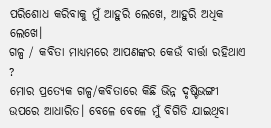ପରିଶୋଧ କରିବାକୁ ମୁଁ ଆହୁରି ଲେଖେ, ଆହୁରି ଅଧିକ ଲେଖେ।
ଗଳ୍ପ / କବିତା ମାଧ୍ୟମରେ ଆପଣଙ୍କର କେଉଁ ବାର୍ତ୍ତା ରହିଥାଏ ?
ମୋର ପ୍ରତ୍ୟେକ ଗଳ୍ପ/କବିତାରେ କିଛି ଭିନ୍ନ ଦୃଷ୍ଟିଭଙ୍ଗୀ ଉପରେ ଆଧାରିତ। ବେଳେ ବେଳେ ମୁଁ ବିଗିଡି ଯାଇଥିବା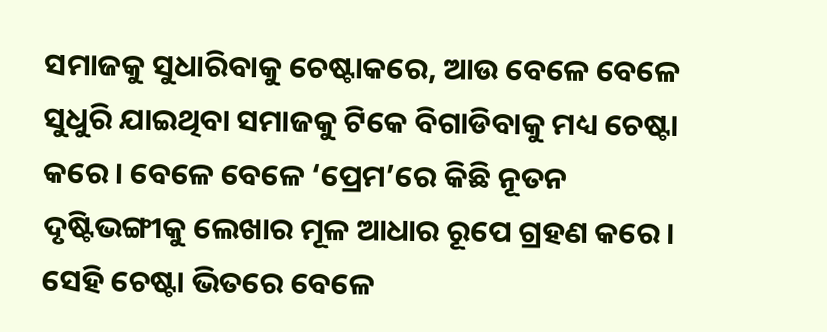ସମାଜକୁ ସୁଧାରିବାକୁ ଚେଷ୍ଟାକରେ, ଆଉ ବେଳେ ବେଳେ ସୁଧୁରି ଯାଇଥିବା ସମାଜକୁ ଟିକେ ବିଗାଡିବାକୁ ମଧ୍ୟ ଚେଷ୍ଟା କରେ। ବେଳେ ବେଳେ ‘ପ୍ରେମ’ରେ କିଛି ନୂତନ ଦୃଷ୍ଟିଭଙ୍ଗୀକୁ ଲେଖାର ମୂଳ ଆଧାର ରୂପେ ଗ୍ରହଣ କରେ। ସେହି ଚେଷ୍ଟା ଭିତରେ ବେଳେ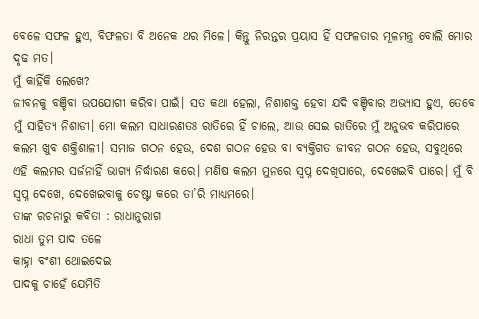ବେଳେ ସଫଳ ହୁଏ, ବିଫଳତା ବି ଅନେକ ଥର ମିଳେ। କିନ୍ତୁ ନିରନ୍ତର ପ୍ରୟାସ ହିଁ ସଫଳତାର ମୂଳମନ୍ତ୍ର ବୋଲି ମୋର ଦୃଢ ମତ।
ମୁଁ କାହିଁକି ଲେଖେ?
ଜୀବନକୁ ବଞ୍ଚିବା ଉପଯୋଗୀ କରିବା ପାଇଁ। ସତ କଥା ହେଲା, ନିଶାଶକ୍ତ ହେବା ଯଦି ବଞ୍ଚିବାର ଅଭ୍ୟାସ ହୁଏ, ତେବେ ମୁଁ ସାହିତ୍ୟ ନିଶାଡୀ। ମୋ କଲମ ସାଧାରଣତଃ ରାତିରେ ହିଁ ଚାଲେ, ଆଉ ସେଇ ରାତିରେ ମୁଁ ଅନୁଭବ କରିପାରେ କଲମ ଖୁବ ଶକ୍ତିଶାଳୀ। ସମାଜ ଗଠନ ହେଉ, ଦେଶ ଗଠନ ହେଉ ବା ବ୍ୟକ୍ତିଗତ ଜୀବନ ଗଠନ ହେଉ, ସବୁଥିରେ ଏହି କଲମର ସର୍ଜନାହିଁ ଭାଗ୍ୟ ନିର୍ଦ୍ଧାରଣ କରେ। ମଣିଷ କଲମ ମୁନରେ ସ୍ବପ୍ନ ଦେଖିପାରେ, ଦେଖେଇବି ପାରେ। ମୁଁ ବି ସ୍ବପ୍ନ ଦେଖେ, ଦେଖେଇବାକୁ ଚେଷ୍ଟା କରେ ତା’ରି ମାଧ୍ୟମରେ।
ତାଙ୍କ ରଚନାରୁ କବିତା : ରାଧାନୁରାଗ
ରାଧା ତୁମ ପାଦ ତଳେ
କାହ୍ନା ବଂଶୀ ଥୋଇଦେଇ
ପାଦକୁ ଚାହେଁ ଯେମିତି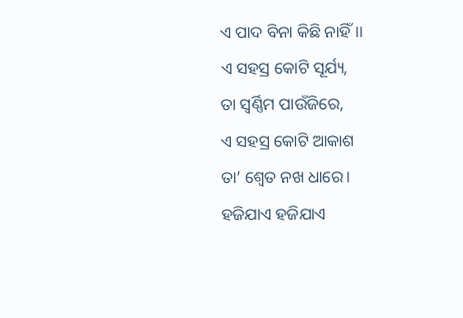ଏ ପାଦ ବିନା କିଛି ନାହିଁ।।
ଏ ସହସ୍ର କୋଟି ସୂର୍ଯ୍ୟ,
ତା ସ୍ବର୍ଣ୍ଣିମ ପାଉଁଜିରେ,
ଏ ସହସ୍ର କୋଟି ଆକାଶ
ତା’ ଶ୍ୱେତ ନଖ ଧାରେ।
ହଜିଯାଏ ହଜିଯାଏ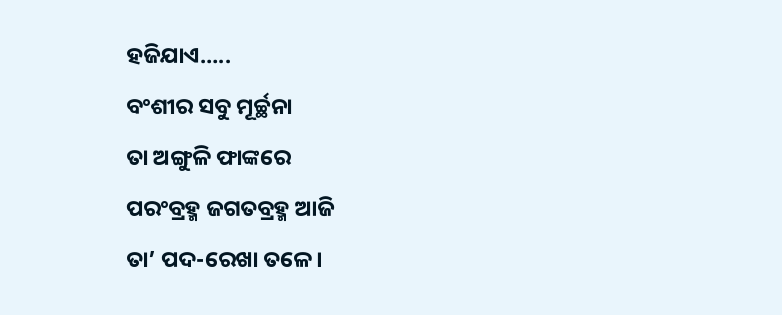ହଜିଯାଏ…..
ବଂଶୀର ସବୁ ମୂର୍ଚ୍ଛନା
ତା ଅଙ୍ଗୁଳି ଫାଙ୍କରେ
ପରଂବ୍ରହ୍ମ ଜଗତବ୍ରହ୍ମ ଆଜି
ତା’ ପଦ-ରେଖା ତଳେ।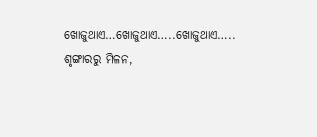ଖୋଜୁଥାଏ…ଖୋଜୁଥାଏ…..ଖୋଜୁଥାଏ…..
ଶୃଙ୍ଗାରରୁ ମିଳନ,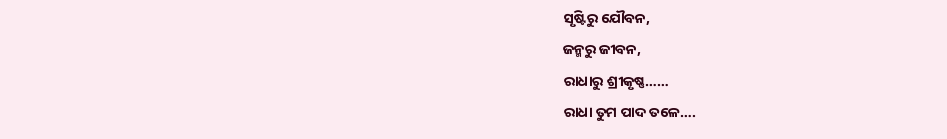ସୃଷ୍ଟିରୁ ଯୌବନ,
ଜନ୍ମରୁ ଜୀବନ,
ରାଧାରୁ ଶ୍ରୀକୃଷ୍ଣ……
ରାଧା ତୁମ ପାଦ ତଳେ….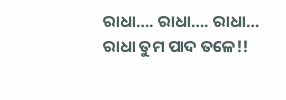ରାଧା…. ରାଧା…. ରାଧା…
ରାଧା ତୁମ ପାଦ ତଳେ!!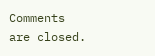Comments are closed.